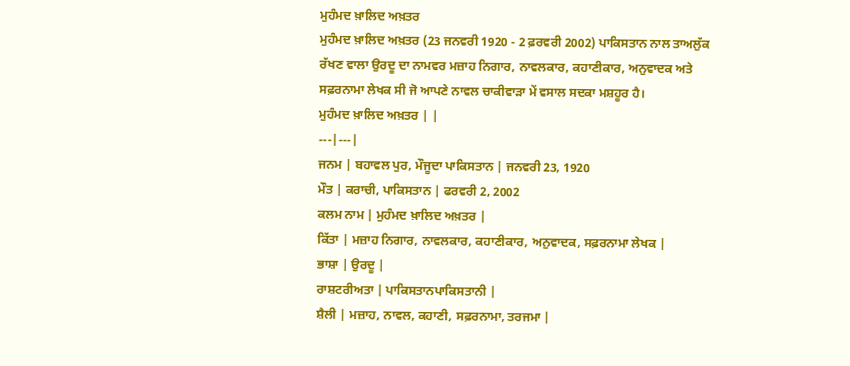ਮੁਹੰਮਦ ਖ਼ਾਲਿਦ ਅਖ਼ਤਰ
ਮੁਹੰਮਦ ਖ਼ਾਲਿਦ ਅਖ਼ਤਰ (23 ਜਨਵਰੀ 1920 - 2 ਫ਼ਰਵਰੀ 2002) ਪਾਕਿਸਤਾਨ ਨਾਲ ਤਾਅਲੁੱਕ ਰੱਖਣ ਵਾਲਾ ਉਰਦੂ ਦਾ ਨਾਮਵਰ ਮਜ਼ਾਹ ਨਿਗਾਰ, ਨਾਵਲਕਾਰ, ਕਹਾਣੀਕਾਰ, ਅਨੁਵਾਦਕ ਅਤੇ ਸਫ਼ਰਨਾਮਾ ਲੇਖਕ ਸੀ ਜੋ ਆਪਣੇ ਨਾਵਲ ਚਾਕੀਵਾੜਾ ਮੇਂ ਵਸਾਲ ਸਦਕਾ ਮਸ਼ਹੂਰ ਹੈ।
ਮੁਹੰਮਦ ਖ਼ਾਲਿਦ ਅਖ਼ਤਰ | |
---|---|
ਜਨਮ | ਬਹਾਵਲ ਪੁਰ, ਮੌਜੂਦਾ ਪਾਕਿਸਤਾਨ | ਜਨਵਰੀ 23, 1920
ਮੌਤ | ਕਰਾਚੀ, ਪਾਕਿਸਤਾਨ | ਫਰਵਰੀ 2, 2002
ਕਲਮ ਨਾਮ | ਮੁਹੰਮਦ ਖ਼ਾਲਿਦ ਅਖ਼ਤਰ |
ਕਿੱਤਾ | ਮਜ਼ਾਹ ਨਿਗਾਰ, ਨਾਵਲਕਾਰ, ਕਹਾਣੀਕਾਰ, ਅਨੁਵਾਦਕ, ਸਫ਼ਰਨਾਮਾ ਲੇਖਕ |
ਭਾਸ਼ਾ | ਉਰਦੂ |
ਰਾਸ਼ਟਰੀਅਤਾ | ਪਾਕਿਸਤਾਨਪਾਕਿਸਤਾਨੀ |
ਸ਼ੈਲੀ | ਮਜ਼ਾਹ, ਨਾਵਲ, ਕਹਾਣੀ, ਸਫ਼ਰਨਾਮਾ, ਤਰਜਮਾ |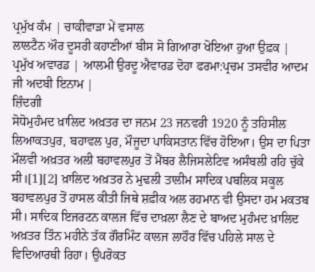ਪ੍ਰਮੁੱਖ ਕੰਮ | ਚਾਕੀਵਾੜਾ ਮੇਂ ਵਸਾਲ
ਲਾਲਟੈਨ ਔਰ ਦੂਸਰੀ ਕਹਾਣੀਆਂ ਬੀਸ ਸੋ ਗਿਆਰਾ ਖੋਇਆ ਹੁਆ ਉਫ਼ਕ |
ਪ੍ਰਮੁੱਖ ਅਵਾਰਡ | ਆਲਮੀ ਉਰਦੂ ਐਵਾਰਡ ਦੋਹਾ ਫਰਮਾ:ਪ੍ਰਚਮ ਤਸਵੀਰ ਆਦਮ ਜੀ ਅਦਬੀ ਇਨਾਮ |
ਜ਼ਿੰਦਗੀ
ਸੋਧੋਮੁਹੰਮਦ ਖ਼ਾਲਿਦ ਅਖ਼ਤਰ ਦਾ ਜਨਮ 23 ਜਨਵਰੀ 1920 ਨੂੰ ਤਹਿਸੀਲ ਲਿਆਕਤਪੁਰ, ਬਹਾਵਲ ਪੁਰ, ਮੌਜੂਦਾ ਪਾਕਿਸਤਾਨ ਵਿੱਚ ਹੋਇਆ। ਉਸ ਦਾ ਪਿਤਾ ਮੌਲਵੀ ਅਖ਼ਤਰ ਅਲੀ ਬਹਾਵਲਪੁਰ ਤੋਂ ਮੈਂਬਰ ਲੈਜਿਸਲੇਟਿਵ ਅਸੰਬਲੀ ਰਹਿ ਚੁੱਕੇ ਸੀ।[1][2] ਖ਼ਾਲਿਦ ਅਖ਼ਤਰ ਨੇ ਮੁਢਲੀ ਤਾਲੀਮ ਸਾਦਿਕ ਪਬਲਿਕ ਸਕੂਲ ਬਹਾਵਲਪੁਰ ਤੋਂ ਹਾਸਲ ਕੀਤੀ ਜਿਥੇ ਸ਼ਫ਼ੀਕ ਅਲ ਰਹਮਾਨ ਵੀ ਉਸਦਾ ਹਮ ਮਕਤਬ ਸੀ। ਸਾਦਿਕ ਇਜਰਟਨ ਕਾਲਜ ਵਿੱਚ ਦਾਖ਼ਲਾ ਲੈਣ ਦੇ ਬਾਅਦ ਮੁਹੰਮਦ ਖ਼ਾਲਿਦ ਅਖ਼ਤਰ ਤਿੰਨ ਮਹੀਨੇ ਤੱਕ ਗੌਰਮਿੰਟ ਕਾਲਜ ਲਾਹੌਰ ਵਿੱਚ ਪਹਿਲੇ ਸਾਲ ਦੇ ਵਿਦਿਆਰਥੀ ਰਿਹਾ। ਉਪਰੋਕਤ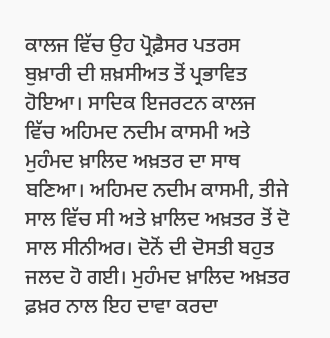ਕਾਲਜ ਵਿੱਚ ਉਹ ਪ੍ਰੋਫ਼ੈਸਰ ਪਤਰਸ ਬੁਖ਼ਾਰੀ ਦੀ ਸ਼ਖ਼ਸੀਅਤ ਤੋਂ ਪ੍ਰਭਾਵਿਤ ਹੋਇਆ। ਸਾਦਿਕ ਇਜਰਟਨ ਕਾਲਜ ਵਿੱਚ ਅਹਿਮਦ ਨਦੀਮ ਕਾਸਮੀ ਅਤੇ ਮੁਹੰਮਦ ਖ਼ਾਲਿਦ ਅਖ਼ਤਰ ਦਾ ਸਾਥ ਬਣਿਆ। ਅਹਿਮਦ ਨਦੀਮ ਕਾਸਮੀ, ਤੀਜੇ ਸਾਲ ਵਿੱਚ ਸੀ ਅਤੇ ਖ਼ਾਲਿਦ ਅਖ਼ਤਰ ਤੋਂ ਦੋ ਸਾਲ ਸੀਨੀਅਰ। ਦੋਨੋਂ ਦੀ ਦੋਸਤੀ ਬਹੁਤ ਜਲਦ ਹੋ ਗਈ। ਮੁਹੰਮਦ ਖ਼ਾਲਿਦ ਅਖ਼ਤਰ ਫ਼ਖ਼ਰ ਨਾਲ ਇਹ ਦਾਵਾ ਕਰਦਾ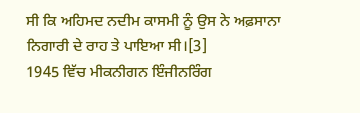ਸੀ ਕਿ ਅਹਿਮਦ ਨਦੀਮ ਕਾਸਮੀ ਨੂੰ ਉਸ ਨੇ ਅਫ਼ਸਾਨਾ ਨਿਗਾਰੀ ਦੇ ਰਾਹ ਤੇ ਪਾਇਆ ਸੀ।[3]
1945 ਵਿੱਚ ਮੀਕਨੀਗਨ ਇੰਜੀਨਰਿੰਗ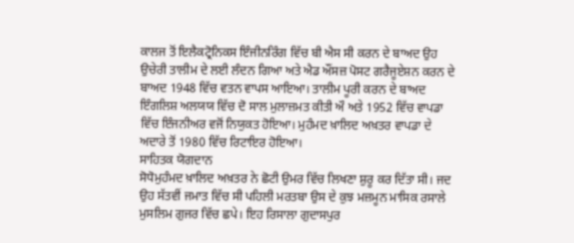ਕਾਲਜ ਤੋਂ ਇਲੈਕਟ੍ਰੋਨਿਕਸ ਇੰਜੀਨਰਿੰਗ ਵਿੱਚ ਬੀ ਐਸ ਸੀ ਕਰਨ ਦੇ ਬਾਅਦ ਉਹ ਉਚੇਰੀ ਤਾਲੀਮ ਦੇ ਲਈ ਲੰਦਨ ਗਿਆ ਅਤੇ ਐਡ ਔਂਸਜ਼ ਪੋਸਟ ਗਰੈਜੂਏਸ਼ਨ ਕਰਨ ਦੇ ਬਾਅਦ 1948 ਵਿੱਚ ਵਤਨ ਵਾਪਸ ਆਇਆ। ਤਾਲੀਮ ਪੂਰੀ ਕਰਨ ਦੇ ਬਾਅਦ ਇੰਗਲਿਸ਼ ਅਲਯਯ ਵਿੱਚ ਦੋ ਸਾਲ ਮੁਲਾਜ਼ਮਤ ਕੀਤੀ ਔ ਅਤੇ 1952 ਵਿੱਚ ਵਾਪਡਾ ਵਿੱਚ ਇੰਜਨੀਅਰ ਵਜੋਂ ਨਿਯੁਕਤ ਹੋਇਆ। ਮੁਹੰਮਦ ਖ਼ਾਲਿਦ ਅਖ਼ਤਰ ਵਾਪਡਾ ਦੇ ਅਦਾਰੇ ਤੋਂ 1980 ਵਿੱਚ ਰਿਟਾਇਰ ਹੋਇਆ।
ਸਾਹਿਤਕ ਯੋਗਦਾਨ
ਸੋਧੋਮੁਹੰਮਦ ਖ਼ਾਲਿਦ ਅਖ਼ਤਰ ਨੇ ਛੋਟੀ ਉਮਰ ਵਿੱਚ ਲਿਖਣਾ ਸ਼ੁਰੂ ਕਰ ਦਿੱਤਾ ਸੀ। ਜਦ ਉਹ ਸੱਤਵੀਂ ਜਮਾਤ ਵਿੱਚ ਸੀ ਪਹਿਲੀ ਮਰਤਬਾ ਉਸ ਦੇ ਕੁਝ ਮਜ਼ਮੂਨ ਮਾਸਿਕ ਰਸਾਲੇ ਮੁਸਲਿਮ ਗੁਜਰ ਵਿੱਚ ਛਪੇ। ਇਹ ਰਿਸਾਲਾ ਗੁਦਾਸਪੁਰ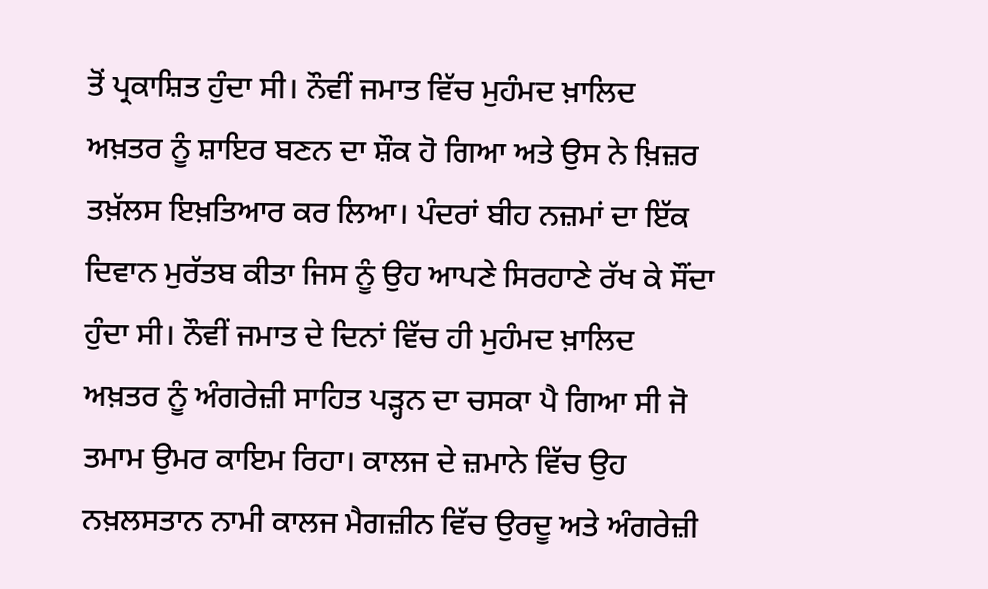ਤੋਂ ਪ੍ਰਕਾਸ਼ਿਤ ਹੁੰਦਾ ਸੀ। ਨੌਵੀਂ ਜਮਾਤ ਵਿੱਚ ਮੁਹੰਮਦ ਖ਼ਾਲਿਦ ਅਖ਼ਤਰ ਨੂੰ ਸ਼ਾਇਰ ਬਣਨ ਦਾ ਸ਼ੌਕ ਹੋ ਗਿਆ ਅਤੇ ਉਸ ਨੇ ਖ਼ਿਜ਼ਰ ਤਖ਼ੱਲਸ ਇਖ਼ਤਿਆਰ ਕਰ ਲਿਆ। ਪੰਦਰਾਂ ਬੀਹ ਨਜ਼ਮਾਂ ਦਾ ਇੱਕ ਦਿਵਾਨ ਮੁਰੱਤਬ ਕੀਤਾ ਜਿਸ ਨੂੰ ਉਹ ਆਪਣੇ ਸਿਰਹਾਣੇ ਰੱਖ ਕੇ ਸੌਂਦਾ ਹੁੰਦਾ ਸੀ। ਨੌਵੀਂ ਜਮਾਤ ਦੇ ਦਿਨਾਂ ਵਿੱਚ ਹੀ ਮੁਹੰਮਦ ਖ਼ਾਲਿਦ ਅਖ਼ਤਰ ਨੂੰ ਅੰਗਰੇਜ਼ੀ ਸਾਹਿਤ ਪੜ੍ਹਨ ਦਾ ਚਸਕਾ ਪੈ ਗਿਆ ਸੀ ਜੋ ਤਮਾਮ ਉਮਰ ਕਾਇਮ ਰਿਹਾ। ਕਾਲਜ ਦੇ ਜ਼ਮਾਨੇ ਵਿੱਚ ਉਹ ਨਖ਼ਲਸਤਾਨ ਨਾਮੀ ਕਾਲਜ ਮੈਗਜ਼ੀਨ ਵਿੱਚ ਉਰਦੂ ਅਤੇ ਅੰਗਰੇਜ਼ੀ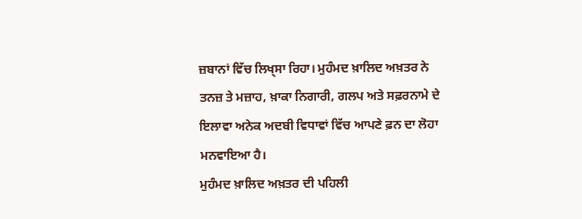ਜ਼ਬਾਨਾਂ ਵਿੱਚ ਲਿਖ੍ਸਾ ਰਿਹਾ। ਮੁਹੰਮਦ ਖ਼ਾਲਿਦ ਅਖ਼ਤਰ ਨੇ ਤਨਜ਼ ਤੇ ਮਜ਼ਾਹ, ਖ਼ਾਕਾ ਨਿਗਾਰੀ, ਗਲਪ ਅਤੇ ਸਫ਼ਰਨਾਮੇ ਦੇ ਇਲਾਵਾ ਅਨੇਕ ਅਦਬੀ ਵਿਧਾਵਾਂ ਵਿੱਚ ਆਪਣੇ ਫ਼ਨ ਦਾ ਲੋਹਾ ਮਨਵਾਇਆ ਹੈ।
ਮੁਹੰਮਦ ਖ਼ਾਲਿਦ ਅਖ਼ਤਰ ਦੀ ਪਹਿਲੀ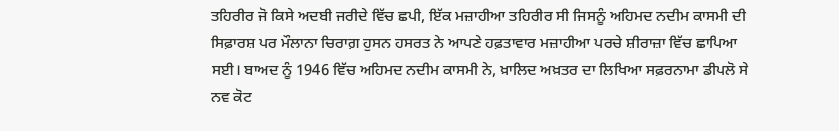ਤਹਿਰੀਰ ਜੋ ਕਿਸੇ ਅਦਬੀ ਜਰੀਦੇ ਵਿੱਚ ਛਪੀ, ਇੱਕ ਮਜ਼ਾਹੀਆ ਤਹਿਰੀਰ ਸੀ ਜਿਸਨੂੰ ਅਹਿਮਦ ਨਦੀਮ ਕਾਸਮੀ ਦੀ ਸਿਫ਼ਾਰਸ਼ ਪਰ ਮੌਲਾਨਾ ਚਿਰਾਗ਼ ਹੁਸਨ ਹਸਰਤ ਨੇ ਆਪਣੇ ਹਫ਼ਤਾਵਾਰ ਮਜ਼ਾਹੀਆ ਪਰਚੇ ਸ਼ੀਰਾਜ਼ਾ ਵਿੱਚ ਛਾਪਿਆ ਸਈ। ਬਾਅਦ ਨੂੰ 1946 ਵਿੱਚ ਅਹਿਮਦ ਨਦੀਮ ਕਾਸਮੀ ਨੇ, ਖ਼ਾਲਿਦ ਅਖ਼ਤਰ ਦਾ ਲਿਖਿਆ ਸਫ਼ਰਨਾਮਾ ਡੀਪਲੋ ਸੇ ਨਵ ਕੋਟ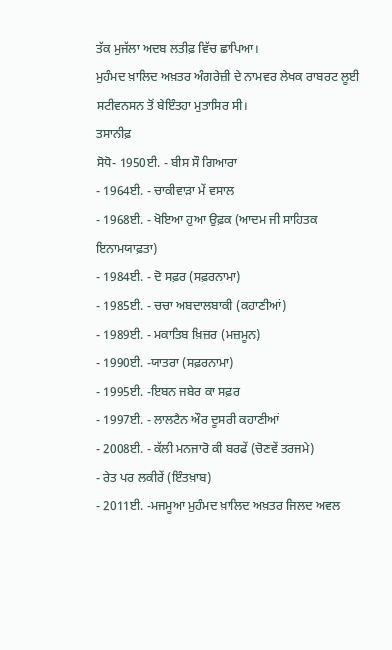ਤੱਕ ਮੁਜੱਲਾ ਅਦਬ ਲਤੀਫ਼ ਵਿੱਚ ਛਾਪਿਆ।
ਮੁਹੰਮਦ ਖ਼ਾਲਿਦ ਅਖ਼ਤਰ ਅੰਗਰੇਜ਼ੀ ਦੇ ਨਾਮਵਰ ਲੇਖਕ ਰਾਬਰਟ ਲੂਈ ਸਟੀਵਨਸਨ ਤੋਂ ਬੇਇੰਤਹਾ ਮੁਤਾਸਿਰ ਸੀ।
ਤਸਾਨੀਫ਼
ਸੋਧੋ- 1950ਈ. - ਬੀਸ ਸੌ ਗਿਆਰਾ
- 1964ਈ. - ਚਾਕੀਵਾੜਾ ਮੇਂ ਵਸਾਲ
- 1968ਈ. - ਖੋਇਆ ਹੁਆ ਉਫ਼ਕ (ਆਦਮ ਜੀ ਸਾਹਿਤਕ ਇਨਾਮਯਾਫ਼ਤਾ)
- 1984ਈ. - ਦੋ ਸਫ਼ਰ (ਸਫ਼ਰਨਾਮਾ)
- 1985ਈ. - ਚਚਾ ਅਬਦਾਲਬਾਕੀ (ਕਹਾਣੀਆਂ)
- 1989ਈ. - ਮਕਾਤਿਬ ਖ਼ਿਜ਼ਰ (ਮਜ਼ਮੂਨ)
- 1990ਈ. -ਯਾਤਰਾ (ਸਫ਼ਰਨਾਮਾ)
- 1995ਈ. -ਇਬਨ ਜਬੇਰ ਕਾ ਸਫ਼ਰ
- 1997ਈ. - ਲਾਲਟੈਨ ਔਰ ਦੂਸਰੀ ਕਹਾਣੀਆਂ
- 2008ਈ. - ਕੱਲੀ ਮਨਜਾਰੋ ਕੀ ਬਰਫੇਂ (ਚੋਣਵੇਂ ਤਰਜਮੇ)
- ਰੇਤ ਪਰ ਲਕੀਰੇਂ (ਇੰਤਖ਼ਾਬ)
- 2011ਈ. -ਮਜਮੂਆ ਮੁਹੰਮਦ ਖ਼ਾਲਿਦ ਅਖ਼ਤਰ ਜਿਲਦ ਅਵਲ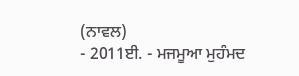(ਨਾਵਲ)
- 2011ਈ. - ਮਜਮੂਆ ਮੁਹੰਮਦ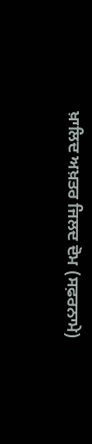ਖ਼ਾਲਿਦ ਅਖ਼ਤਰ ਜਿਲਦ ਦੋਮ (ਸਫ਼ਰਨਾਮੇ)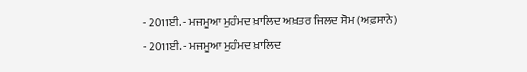- 2011ਈ. - ਮਜਮੂਆ ਮੁਹੰਮਦ ਖ਼ਾਲਿਦ ਅਖ਼ਤਰ ਜਿਲਦ ਸੋਮ (ਅਫ਼ਸਾਨੇ)
- 2011ਈ. - ਮਜਮੂਆ ਮੁਹੰਮਦ ਖ਼ਾਲਿਦ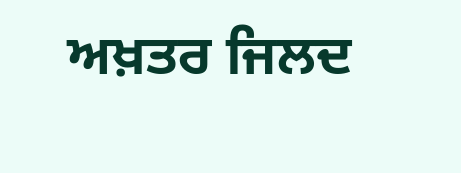ਅਖ਼ਤਰ ਜਿਲਦ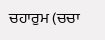ਚਹਾਰੁਮ (ਚਚਾ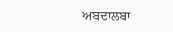ਅਬਦਾਲਬਾ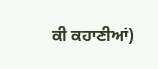ਕੀ ਕਹਾਣੀਆਂ)